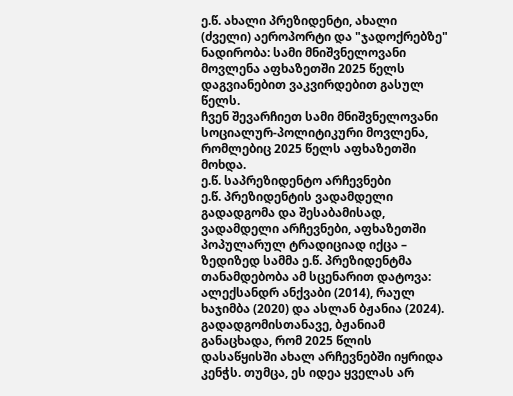ე.წ. ახალი პრეზიდენტი, ახალი (ძველი) აეროპორტი და "ჯადოქრებზე" ნადირობა: სამი მნიშვნელოვანი მოვლენა აფხაზეთში 2025 წელს
დაგვიანებით ვაკვირდებით გასულ წელს.
ჩვენ შევარჩიეთ სამი მნიშვნელოვანი სოციალურ-პოლიტიკური მოვლენა, რომლებიც 2025 წელს აფხაზეთში მოხდა.
ე.წ. საპრეზიდენტო არჩევნები
ე.წ. პრეზიდენტის ვადამდელი გადადგომა და შესაბამისად, ვადამდელი არჩევნები, აფხაზეთში პოპულარულ ტრადიციად იქცა – ზედიზედ სამმა ე.წ. პრეზიდენტმა თანამდებობა ამ სცენარით დატოვა: ალექსანდრ ანქვაბი (2014), რაულ ხაჯიმბა (2020) და ასლან ბჟანია (2024).
გადადგომისთანავე, ბჟანიამ განაცხადა, რომ 2025 წლის დასაწყისში ახალ არჩევნებში იყრიდა კენჭს. თუმცა, ეს იდეა ყველას არ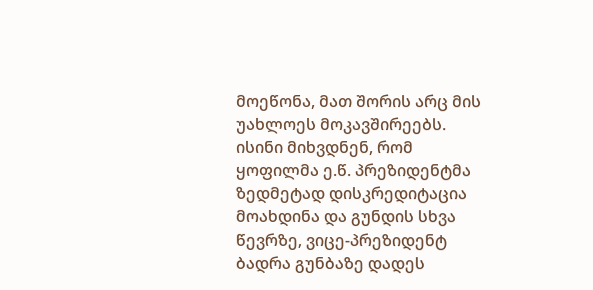მოეწონა, მათ შორის არც მის უახლოეს მოკავშირეებს. ისინი მიხვდნენ, რომ ყოფილმა ე.წ. პრეზიდენტმა ზედმეტად დისკრედიტაცია მოახდინა და გუნდის სხვა წევრზე, ვიცე-პრეზიდენტ ბადრა გუნბაზე დადეს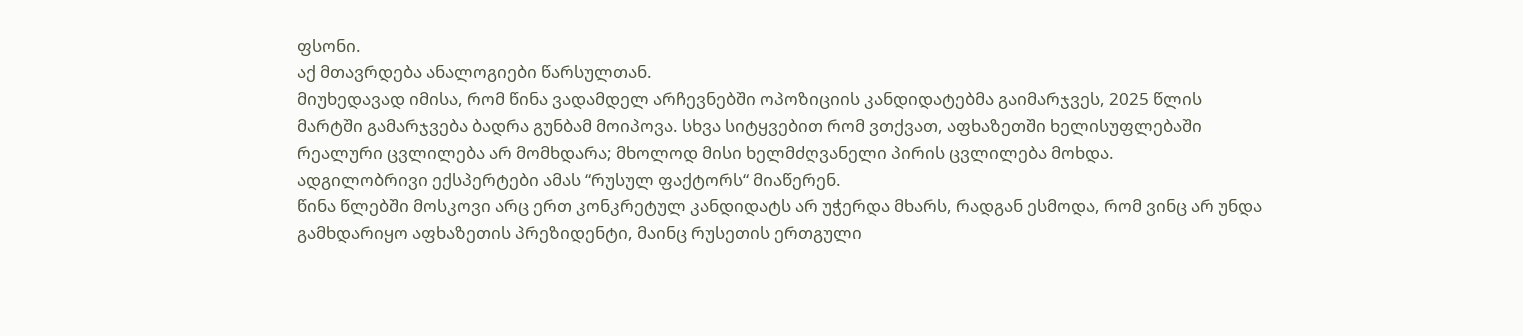ფსონი.
აქ მთავრდება ანალოგიები წარსულთან.
მიუხედავად იმისა, რომ წინა ვადამდელ არჩევნებში ოპოზიციის კანდიდატებმა გაიმარჯვეს, 2025 წლის მარტში გამარჯვება ბადრა გუნბამ მოიპოვა. სხვა სიტყვებით რომ ვთქვათ, აფხაზეთში ხელისუფლებაში რეალური ცვლილება არ მომხდარა; მხოლოდ მისი ხელმძღვანელი პირის ცვლილება მოხდა.
ადგილობრივი ექსპერტები ამას “რუსულ ფაქტორს“ მიაწერენ.
წინა წლებში მოსკოვი არც ერთ კონკრეტულ კანდიდატს არ უჭერდა მხარს, რადგან ესმოდა, რომ ვინც არ უნდა გამხდარიყო აფხაზეთის პრეზიდენტი, მაინც რუსეთის ერთგული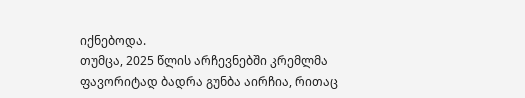იქნებოდა.
თუმცა, 2025 წლის არჩევნებში კრემლმა ფავორიტად ბადრა გუნბა აირჩია, რითაც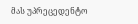მას უპრეცედენტო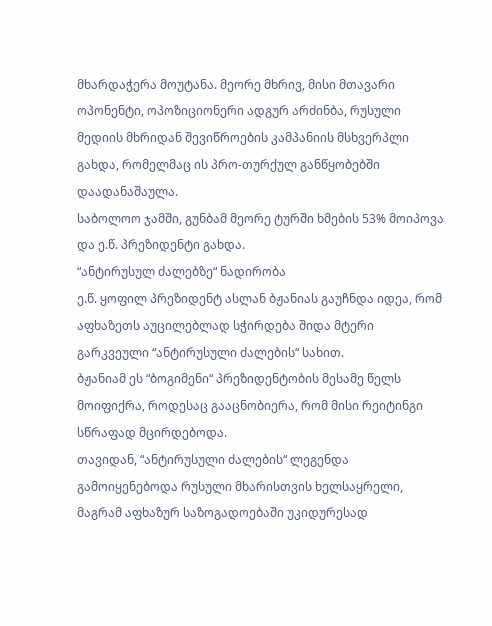მხარდაჭერა მოუტანა. მეორე მხრივ, მისი მთავარი ოპონენტი, ოპოზიციონერი ადგურ არძინბა, რუსული მედიის მხრიდან შევიწროების კამპანიის მსხვერპლი გახდა, რომელმაც ის პრო-თურქულ განწყობებში დაადანაშაულა.
საბოლოო ჯამში, გუნბამ მეორე ტურში ხმების 53% მოიპოვა და ე.წ. პრეზიდენტი გახდა.
“ანტირუსულ ძალებზე“ ნადირობა
ე.წ. ყოფილ პრეზიდენტ ასლან ბჟანიას გაუჩნდა იდეა, რომ აფხაზეთს აუცილებლად სჭირდება შიდა მტერი გარკვეული “ანტირუსული ძალების“ სახით.
ბჟანიამ ეს “ბოგიმენი“ პრეზიდენტობის მესამე წელს მოიფიქრა, როდესაც გააცნობიერა, რომ მისი რეიტინგი სწრაფად მცირდებოდა.
თავიდან, “ანტირუსული ძალების“ ლეგენდა გამოიყენებოდა რუსული მხარისთვის ხელსაყრელი, მაგრამ აფხაზურ საზოგადოებაში უკიდურესად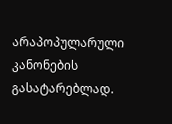არაპოპულარული კანონების გასატარებლად.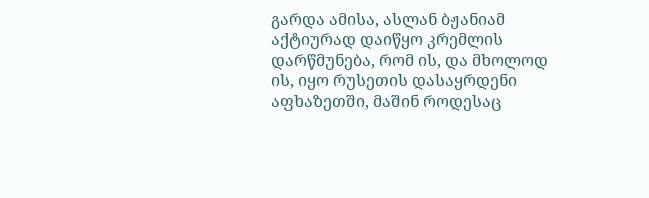გარდა ამისა, ასლან ბჟანიამ აქტიურად დაიწყო კრემლის დარწმუნება, რომ ის, და მხოლოდ ის, იყო რუსეთის დასაყრდენი აფხაზეთში, მაშინ როდესაც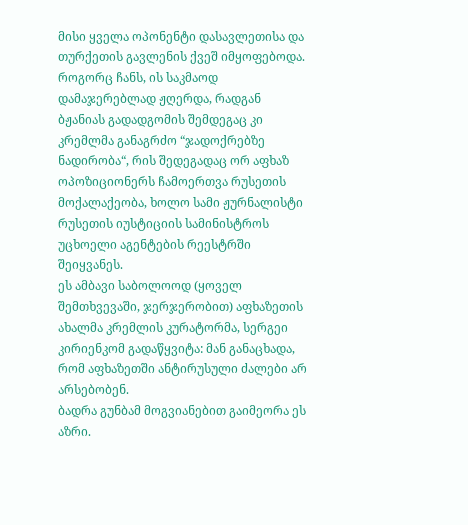მისი ყველა ოპონენტი დასავლეთისა და თურქეთის გავლენის ქვეშ იმყოფებოდა.
როგორც ჩანს, ის საკმაოდ დამაჯერებლად ჟღერდა, რადგან ბჟანიას გადადგომის შემდეგაც კი კრემლმა განაგრძო “ჯადოქრებზე ნადირობა“, რის შედეგადაც ორ აფხაზ ოპოზიციონერს ჩამოერთვა რუსეთის მოქალაქეობა, ხოლო სამი ჟურნალისტი რუსეთის იუსტიციის სამინისტროს უცხოელი აგენტების რეესტრში შეიყვანეს.
ეს ამბავი საბოლოოდ (ყოველ შემთხვევაში, ჯერჯერობით) აფხაზეთის ახალმა კრემლის კურატორმა, სერგეი კირიენკომ გადაწყვიტა: მან განაცხადა, რომ აფხაზეთში ანტირუსული ძალები არ არსებობენ.
ბადრა გუნბამ მოგვიანებით გაიმეორა ეს აზრი.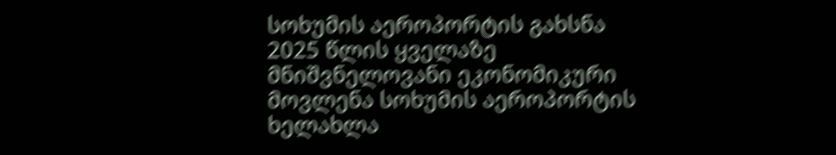სოხუმის აეროპორტის გახსნა
2025 წლის ყველაზე მნიშვნელოვანი ეკონომიკური მოვლენა სოხუმის აეროპორტის ხელახლა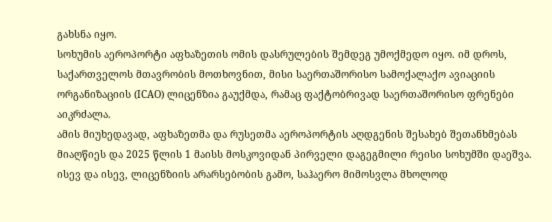გახსნა იყო.
სოხუმის აეროპორტი აფხაზეთის ომის დასრულების შემდეგ უმოქმედო იყო. იმ დროს, საქართველოს მთავრობის მოთხოვნით, მისი საერთაშორისო სამოქალაქო ავიაციის ორგანიზაციის (ICAO) ლიცენზია გაუქმდა, რამაც ფაქტობრივად საერთაშორისო ფრენები აიკრძალა.
ამის მიუხედავად, აფხაზეთმა და რუსეთმა აეროპორტის აღდგენის შესახებ შეთანხმებას მიაღწიეს და 2025 წლის 1 მაისს მოსკოვიდან პირველი დაგეგმილი რეისი სოხუმში დაეშვა.
ისევ და ისევ, ლიცენზიის არარსებობის გამო, საჰაერო მიმოსვლა მხოლოდ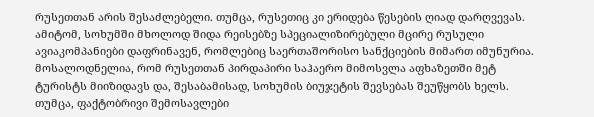რუსეთთან არის შესაძლებელი. თუმცა, რუსეთიც კი ერიდება წესების ღიად დარღვევას. ამიტომ, სოხუმში მხოლოდ შიდა რეისებზე სპეციალიზირებული მცირე რუსული ავიაკომპანიები დაფრინავენ, რომლებიც საერთაშორისო სანქციების მიმართ იმუნურია.
მოსალოდნელია, რომ რუსეთთან პირდაპირი საჰაერო მიმოსვლა აფხაზეთში მეტ ტურისტს მიიზიდავს და, შესაბამისად, სოხუმის ბიუჯეტის შევსებას შეუწყობს ხელს. თუმცა, ფაქტობრივი შემოსავლები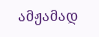ამჟამად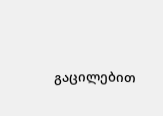გაცილებით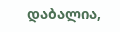დაბალია,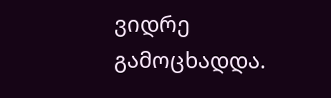ვიდრე გამოცხადდა.